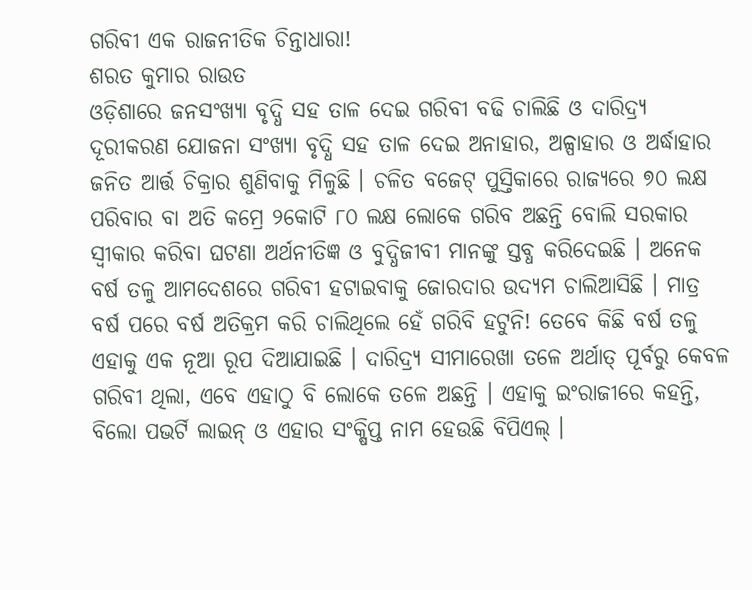ଗରିବୀ ଏକ ରାଜନୀତିକ ଚିନ୍ତାଧାରା!
ଶରତ କୁମାର ରାଉତ
ଓଡ଼ିଶାରେ ଜନସଂଖ୍ୟା ବୃଦ୍ଧି ସହ ତାଳ ଦେଇ ଗରିବୀ ବଢି ଚାଲିଛି ଓ ଦାରିଦ୍ର୍ୟ ଦୂରୀକରଣ ଯୋଜନା ସଂଖ୍ୟା ବୃଦ୍ଧି ସହ ତାଳ ଦେଇ ଅନାହାର, ଅଳ୍ପାହାର ଓ ଅର୍ଦ୍ଧାହାର ଜନିତ ଆର୍ତ୍ତ ଚିକ୍ରାର ଶୁଣିବାକୁ ମିଳୁଛି । ଚଳିତ ବଜେଟ୍ ପୁସ୍ତିକାରେ ରାଜ୍ୟରେ ୭୦ ଲକ୍ଷ ପରିବାର ବା ଅତି କମ୍ରେ ୨କୋଟି ୮୦ ଲକ୍ଷ ଲୋକେ ଗରିବ ଅଛନ୍ତି ବୋଲି ସରକାର ସ୍ୱୀକାର କରିବା ଘଟଣା ଅର୍ଥନୀତିଜ୍ଞ ଓ ବୁଦ୍ଧିଜୀବୀ ମାନଙ୍କୁ ସ୍ତବ୍ଧ କରିଦେଇଛି । ଅନେକ ବର୍ଷ ତଳୁ ଆମଦେଶରେ ଗରିବୀ ହଟାଇବାକୁ ଜୋରଦାର ଉଦ୍ୟମ ଚାଲିଆସିଛି । ମାତ୍ର ବର୍ଷ ପରେ ବର୍ଷ ଅତିକ୍ରମ କରି ଚାଲିଥିଲେ ହେଁ ଗରିବି ହଟୁନି! ତେବେ କିଛି ବର୍ଷ ତଳୁ ଏହାକୁ ଏକ ନୂଆ ରୂପ ଦିଆଯାଇଛି । ଦାରିଦ୍ର୍ୟ ସୀମାରେଖା ତଳେ ଅର୍ଥାତ୍ ପୂର୍ବରୁ କେବଳ ଗରିବୀ ଥିଲା, ଏବେ ଏହାଠୁ ବି ଲୋକେ ତଳେ ଅଛନ୍ତି । ଏହାକୁ ଇଂରାଜୀରେ କହନ୍ତି, ବିଲୋ ପଭର୍ଟି ଲାଇନ୍ ଓ ଏହାର ସଂକ୍ଷିପ୍ତ ନାମ ହେଉଛି ବିପିଏଲ୍ ।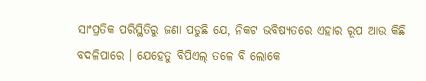ସାଂପ୍ରତିକ ପରିସ୍ଥିତିରୁ ଜଣା ପଡୁଛି ଯେ, ନିକଟ ଭବିଷ୍ୟତରେ ଏହାର ରୂପ ଆଉ କିଛି ବଦଳିପାରେ । ଯେହେତୁ ବିପିଏଲ୍ ତଳେ ବି ଲୋକେ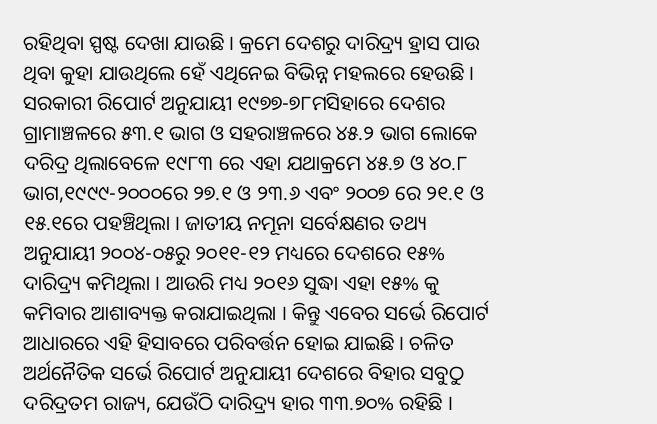ରହିଥିବା ସ୍ପଷ୍ଟ ଦେଖା ଯାଉଛି । କ୍ରମେ ଦେଶରୁ ଦାରିଦ୍ର୍ୟ ହ୍ରାସ ପାଉ ଥିବା କୁହା ଯାଉଥିଲେ ହେଁ ଏଥିନେଇ ବିଭିନ୍ନ ମହଲରେ ହେଉଛି । ସରକାରୀ ରିପୋର୍ଟ ଅନୁଯାୟୀ ୧୯୭୭-୭୮ମସିହାରେ ଦେଶର ଗ୍ରାମାଞ୍ଚଳରେ ୫୩.୧ ଭାଗ ଓ ସହରାଞ୍ଚଳରେ ୪୫.୨ ଭାଗ ଲୋକେ ଦରିଦ୍ର ଥିଲାବେଳେ ୧୯୮୩ ରେ ଏହା ଯଥାକ୍ରମେ ୪୫.୭ ଓ ୪୦.୮ ଭାଗ,୧୯୯୯-୨୦୦୦ରେ ୨୭.୧ ଓ ୨୩.୬ ଏବଂ ୨୦୦୭ ରେ ୨୧.୧ ଓ ୧୫.୧ରେ ପହଞ୍ଚିଥିଲା । ଜାତୀୟ ନମୂନା ସର୍ବେକ୍ଷଣର ତଥ୍ୟ ଅନୁଯାୟୀ ୨୦୦୪-୦୫ରୁ ୨୦୧୧-୧୨ ମଧ୍ୟରେ ଦେଶରେ ୧୫% ଦାରିଦ୍ର୍ୟ କମିଥିଲା । ଆଉରି ମଧ୍ୟ ୨୦୧୬ ସୁଦ୍ଧା ଏହା ୧୫% କୁ କମିବାର ଆଶାବ୍ୟକ୍ତ କରାଯାଇଥିଲା । କିନ୍ତୁ ଏବେର ସର୍ଭେ ରିପୋର୍ଟ ଆଧାରରେ ଏହି ହିସାବରେ ପରିବର୍ତ୍ତନ ହୋଇ ଯାଇଛି । ଚଳିତ ଅର୍ଥନୈତିକ ସର୍ଭେ ରିପୋର୍ଟ ଅନୁଯାୟୀ ଦେଶରେ ବିହାର ସବୁଠୁ ଦରିଦ୍ରତମ ରାଜ୍ୟ, ଯେଉଁଠି ଦାରିଦ୍ର୍ୟ ହାର ୩୩.୭୦% ରହିଛି ।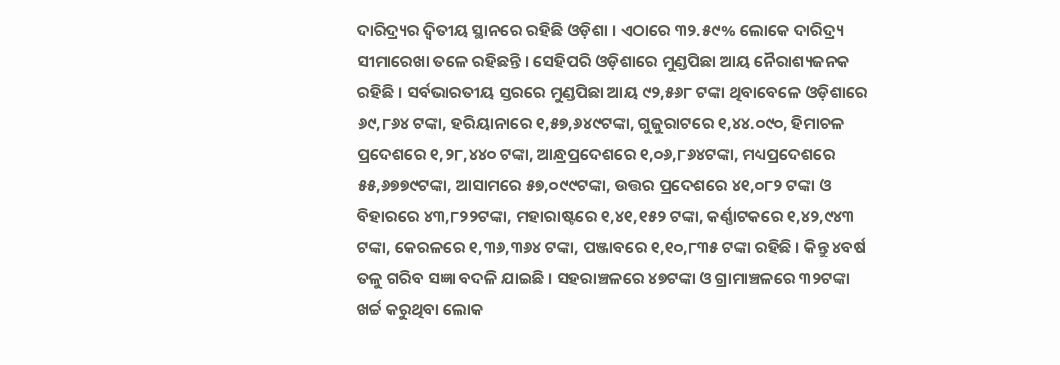ଦାରିଦ୍ର୍ୟର ଦ୍ୱିତୀୟ ସ୍ଥାନରେ ରହିଛି ଓଡ଼ିଶା । ଏଠାରେ ୩୨.୫୯% ଲୋକେ ଦାରିଦ୍ର୍ୟ ସୀମାରେଖା ତଳେ ରହିଛନ୍ତି । ସେହିପରି ଓଡ଼ିଶାରେ ମୁଣ୍ଡପିଛା ଆୟ ନୈରାଶ୍ୟଜନକ ରହିଛି । ସର୍ବଭାରତୀୟ ସ୍ତରରେ ମୁଣ୍ଡପିଛା ଆୟ ୯୨,୫୬୮ ଟଙ୍କା ଥିବାବେଳେ ଓଡ଼ିଶାରେ ୬୯,୮୬୪ ଟଙ୍କା, ହରିୟାନାରେ ୧,୫୭,୬୪୯ଟଙ୍କା, ଗୁଜୁରାଟରେ ୧,୪୪.୦୯୦, ହିମାଚଳ ପ୍ରଦେଶରେ ୧,୨୮,୪୪୦ ଟଙ୍କା, ଆନ୍ଧ୍ରପ୍ରଦେଶରେ ୧,୦୬,୮୬୪ଟଙ୍କା, ମଧ୍ୟପ୍ରଦେଶରେ ୫୫,୬୭୭୯ଟଙ୍କା, ଆସାମରେ ୫୭,୦୯୯ଟଙ୍କା, ଉତ୍ତର ପ୍ରଦେଶରେ ୪୧,୦୮୨ ଟଙ୍କା ଓ ବିହାରରେ ୪୩,୮୨୨ଟଙ୍କା, ମହାରାଷ୍ଟରେ ୧,୪୧,୧୫୨ ଟଙ୍କା, କର୍ଣ୍ଣାଟକରେ ୧,୪୨,୯୪୩ ଟଙ୍କା, କେରଳରେ ୧,୩୬,୩୬୪ ଟଙ୍କା, ପଞ୍ଜାବରେ ୧,୧୦,୮୩୫ ଟଙ୍କା ରହିଛି । କିନ୍ତୁ ୪ବର୍ଷ ତଳୁ ଗରିବ ସଜ୍ଞା ବଦଳି ଯାଇଛି । ସହରାଞ୍ଚଳରେ ୪୭ଟଙ୍କା ଓ ଗ୍ରାମାଞ୍ଚଳରେ ୩୨ଟଙ୍କା ଖର୍ଚ୍ଚ କରୁଥିବା ଲୋକ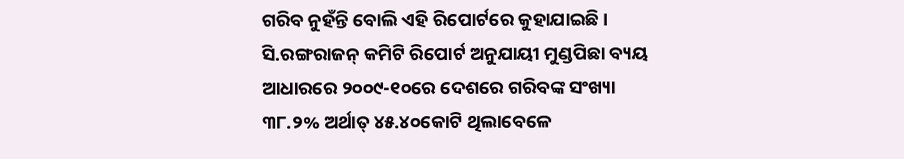ଗରିବ ନୁହଁନ୍ତି ବୋଲି ଏହି ରିପୋର୍ଟରେ କୁହାଯାଇଛି । ସି.ରଙ୍ଗରାଜନ୍ କମିଟି ରିପୋର୍ଟ ଅନୁଯାୟୀ ମୁଣ୍ଡପିଛା ବ୍ୟୟ ଆଧାରରେ ୨୦୦୯-୧୦ରେ ଦେଶରେ ଗରିବଙ୍କ ସଂଖ୍ୟା ୩୮.୨% ଅର୍ଥାତ୍ ୪୫.୪୦କୋଟି ଥିଲାବେଳେ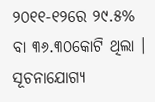୨୦୧୧-୧୨ରେ ୨୯.୫% ବା ୩୬.୩୦କୋଟି ଥିଲା । ସୂଚନାଯୋଗ୍ୟ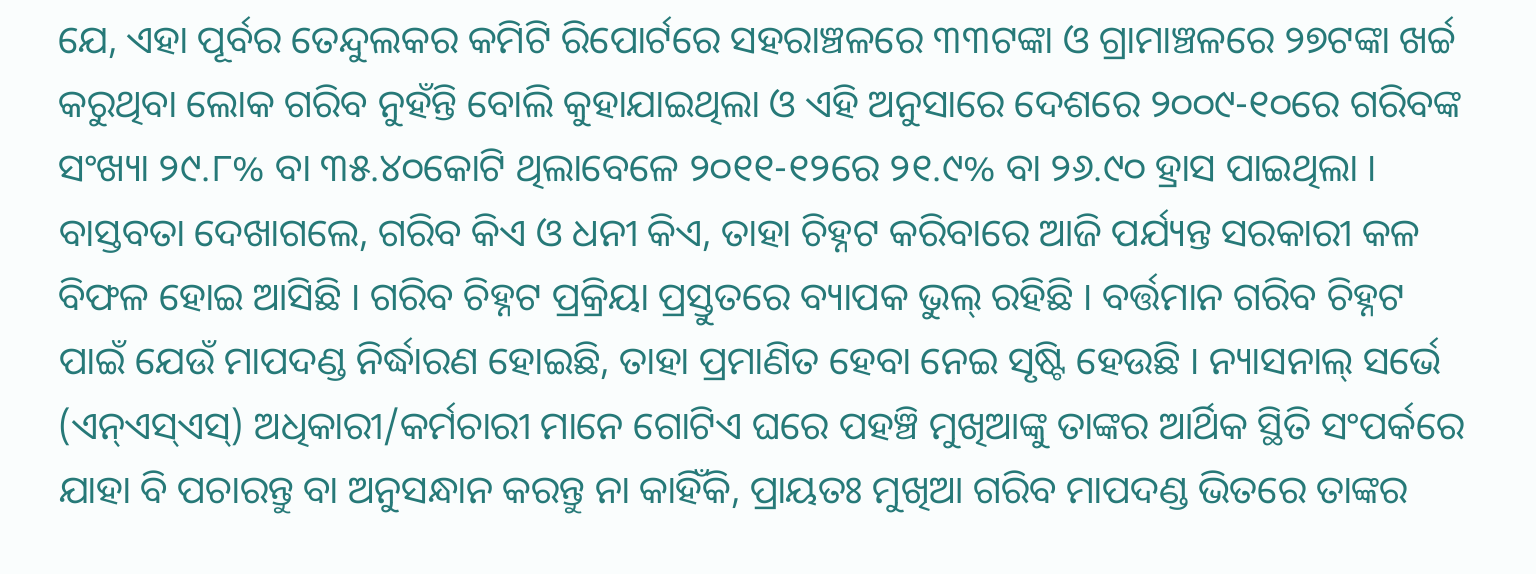ଯେ, ଏହା ପୂର୍ବର ତେନ୍ଦୁଲକର କମିଟି ରିପୋର୍ଟରେ ସହରାଞ୍ଚଳରେ ୩୩ଟଙ୍କା ଓ ଗ୍ରାମାଞ୍ଚଳରେ ୨୭ଟଙ୍କା ଖର୍ଚ୍ଚ କରୁଥିବା ଲୋକ ଗରିବ ନୁହଁନ୍ତି ବୋଲି କୁହାଯାଇଥିଲା ଓ ଏହି ଅନୁସାରେ ଦେଶରେ ୨୦୦୯-୧୦ରେ ଗରିବଙ୍କ ସଂଖ୍ୟା ୨୯.୮% ବା ୩୫.୪୦କୋଟି ଥିଲାବେଳେ ୨୦୧୧-୧୨ରେ ୨୧.୯% ବା ୨୬.୯୦ ହ୍ରାସ ପାଇଥିଲା ।
ବାସ୍ତବତା ଦେଖାଗଲେ, ଗରିବ କିଏ ଓ ଧନୀ କିଏ, ତାହା ଚିହ୍ନଟ କରିବାରେ ଆଜି ପର୍ଯ୍ୟନ୍ତ ସରକାରୀ କଳ ବିଫଳ ହୋଇ ଆସିଛି । ଗରିବ ଚିହ୍ନଟ ପ୍ରକ୍ରିୟା ପ୍ରସ୍ତୁତରେ ବ୍ୟାପକ ଭୁଲ୍ ରହିଛି । ବର୍ତ୍ତମାନ ଗରିବ ଚିହ୍ନଟ ପାଇଁ ଯେଉଁ ମାପଦଣ୍ଡ ନିର୍ଦ୍ଧାରଣ ହୋଇଛି, ତାହା ପ୍ରମାଣିତ ହେବା ନେଇ ସୃଷ୍ଟି ହେଉଛି । ନ୍ୟାସନାଲ୍ ସର୍ଭେ (ଏନ୍ଏସ୍ଏସ୍) ଅଧିକାରୀ/କର୍ମଚାରୀ ମାନେ ଗୋଟିଏ ଘରେ ପହଞ୍ଚି ମୁଖିଆଙ୍କୁ ତାଙ୍କର ଆର୍ଥିକ ସ୍ଥିତି ସଂପର୍କରେ ଯାହା ବି ପଚାରନ୍ତୁ ବା ଅନୁସନ୍ଧାନ କରନ୍ତୁ ନା କାହିଁକି, ପ୍ରାୟତଃ ମୁଖିଆ ଗରିବ ମାପଦଣ୍ଡ ଭିତରେ ତାଙ୍କର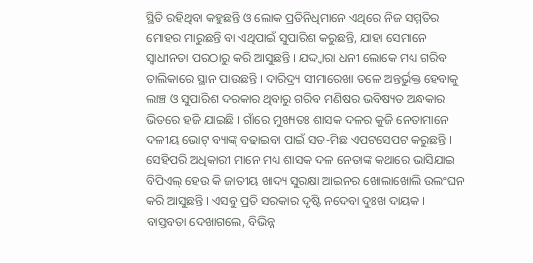ସ୍ଥିତି ରହିଥିବା କହୁଛନ୍ତି ଓ ଲୋକ ପ୍ରତିନିଧିମାନେ ଏଥିରେ ନିଜ ସମ୍ମତିର ମୋହର ମାରୁଛନ୍ତି ବା ଏଥିପାଇଁ ସୁପାରିଶ କରୁଛନ୍ତି, ଯାହା ସେମାନେ ସ୍ୱାଧୀନତା ପରଠାରୁ କରି ଆସୁଛନ୍ତି । ଯଦ୍ଦ୍ୱାରା ଧନୀ ଲୋକେ ମଧ୍ୟ ଗରିବ ତାଲିକାରେ ସ୍ଥାନ ପାଉଛନ୍ତି । ଦାରିଦ୍ର୍ୟ ସୀମାରେଖା ତଳେ ଅନ୍ତର୍ଭୁକ୍ତ ହେବାକୁ ଲାଞ୍ଚ ଓ ସୁପାରିଶ ଦରକାର ଥିବାରୁ ଗରିବ ମଣିଷର ଭବିଷ୍ୟତ ଅନ୍ଧକାର ଭିତରେ ହଜି ଯାଇଛି । ଗାଁରେ ମୁଖ୍ୟତଃ ଶାସକ ଦଳର କୁଜି ନେତାମାନେ ଦଳୀୟ ଭୋଟ୍ ବ୍ୟାଙ୍କ୍ ବଢାଇବା ପାଇଁ ସତ-ମିଛ ଏପଟସେପଟ କରୁଛନ୍ତି । ସେହିପରି ଅଧିକାରୀ ମାନେ ମଧ୍ୟ ଶାସକ ଦଳ ନେତାଙ୍କ କଥାରେ ଭାସିଯାଇ ବିପିଏଲ୍ ହେଉ କି ଜାତୀୟ ଖାଦ୍ୟ ସୁରକ୍ଷା ଆଇନର ଖୋଲାଖୋଲି ଉଲଂଘନ କରି ଆସୁଛନ୍ତି । ଏସବୁ ପ୍ରତି ସରକାର ଦୃଷ୍ଟି ନଦେବା ଦୁଃଖ ଦାୟକ । ବାସ୍ତବତା ଦେଖାଗଲେ, ବିଭିନ୍ନ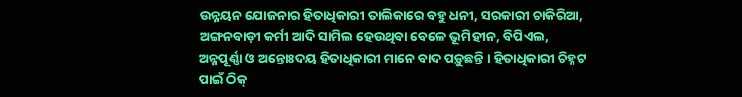ଉନ୍ନୟନ ଯୋଜନାର ହିତାଧିକାରୀ ତାଲିକାରେ ବହୁ ଧନୀ, ସରକାରୀ ଚାକିରିଆ, ଅଙ୍ଗନବାଡ଼ୀ କର୍ମୀ ଆଦି ସାମିଲ ହେଉଥିବା ବେଳେ ଭୂମିହୀନ, ବିପିଏଲ, ଅନ୍ନପୂର୍ଣ୍ଣା ଓ ଅନ୍ତୋଃଦୟ ହିତାଧିକାରୀ ମାନେ ବାଦ ପଡ଼ୁଛନ୍ତି । ହିତାଧିକାରୀ ଚିହ୍ନଟ ପାଇଁ ଠିକ୍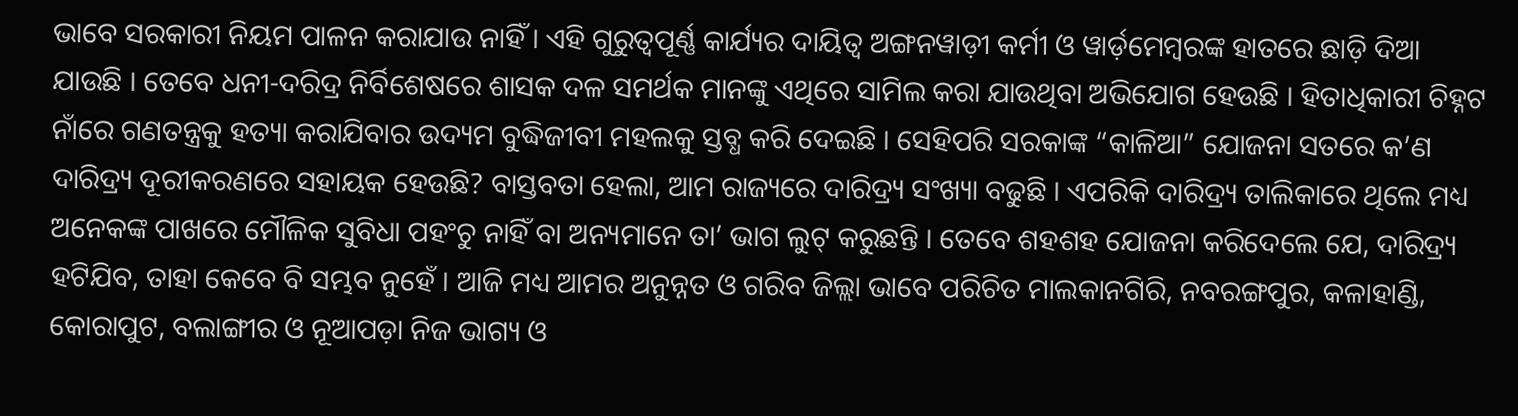ଭାବେ ସରକାରୀ ନିୟମ ପାଳନ କରାଯାଉ ନାହିଁ । ଏହି ଗୁରୁତ୍ୱପୂର୍ଣ୍ଣ କାର୍ଯ୍ୟର ଦାୟିତ୍ୱ ଅଙ୍ଗନୱାଡ଼ୀ କର୍ମୀ ଓ ୱାର୍ଡ଼ମେମ୍ବରଙ୍କ ହାତରେ ଛାଡ଼ି ଦିଆ ଯାଉଛି । ତେବେ ଧନୀ-ଦରିଦ୍ର ନିର୍ବିଶେଷରେ ଶାସକ ଦଳ ସମର୍ଥକ ମାନଙ୍କୁ ଏଥିରେ ସାମିଲ କରା ଯାଉଥିବା ଅଭିଯୋଗ ହେଉଛି । ହିତାଧିକାରୀ ଚିହ୍ନଟ ନାଁରେ ଗଣତନ୍ତ୍ରକୁ ହତ୍ୟା କରାଯିବାର ଉଦ୍ୟମ ବୁଦ୍ଧିଜୀବୀ ମହଲକୁ ସ୍ତବ୍ଧ କରି ଦେଇଛି । ସେହିପରି ସରକାଙ୍କ “କାଳିଆ” ଯୋଜନା ସତରେ କ’ଣ ଦାରିଦ୍ର୍ୟ ଦୂରୀକରଣରେ ସହାୟକ ହେଉଛି? ବାସ୍ତବତା ହେଲା, ଆମ ରାଜ୍ୟରେ ଦାରିଦ୍ର୍ୟ ସଂଖ୍ୟା ବଢୁଛି । ଏପରିକି ଦାରିଦ୍ର୍ୟ ତାଲିକାରେ ଥିଲେ ମଧ୍ୟ ଅନେକଙ୍କ ପାଖରେ ମୌଳିକ ସୁବିଧା ପହଂଚୁ ନାହିଁ ବା ଅନ୍ୟମାନେ ତା’ ଭାଗ ଲୁଟ୍ କରୁଛନ୍ତି । ତେବେ ଶହଶହ ଯୋଜନା କରିଦେଲେ ଯେ, ଦାରିଦ୍ର୍ୟ ହଟିଯିବ, ତାହା କେବେ ବି ସମ୍ଭବ ନୁହେଁ । ଆଜି ମଧ୍ୟ ଆମର ଅନୁନ୍ନତ ଓ ଗରିବ ଜିଲ୍ଲା ଭାବେ ପରିଚିତ ମାଲକାନଗିରି, ନବରଙ୍ଗପୁର, କଳାହାଣ୍ଡି, କୋରାପୁଟ, ବଲାଙ୍ଗୀର ଓ ନୂଆପଡ଼ା ନିଜ ଭାଗ୍ୟ ଓ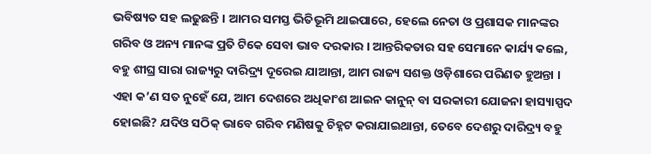ଭବିଷ୍ୟତ ସହ ଲଢୁଛନ୍ତି । ଆମର ସମସ୍ତ ଭିତିଭୂମି ଥାଇପାରେ, ହେଲେ ନେତା ଓ ପ୍ରଶାସକ ମାନଙ୍କର ଗରିବ ଓ ଅନ୍ୟ ମାନଙ୍କ ପ୍ରତି ଟିକେ ସେବା ଭାବ ଦରକାର । ଆନ୍ତରିକତାର ସହ ସେମାନେ କାର୍ଯ୍ୟ କଲେ, ବହୁ ଶୀଘ୍ର ସାରା ରାଜ୍ୟରୁ ଦାରିଦ୍ର୍ୟ ଦୂରେଇ ଯାଆନ୍ତା, ଆମ ରାଜ୍ୟ ସଶକ୍ତ ଓଡ଼ିଶାରେ ପରିଣତ ହୁଅନ୍ତା ।
ଏହା କ’ଣ ସତ ନୁହେଁ ଯେ, ଆମ ଦେଶରେ ଅଧିକାଂଶ ଆଇନ କାନୁନ୍ ବା ସରକାରୀ ଯୋଜନା ହାସ୍ୟାସ୍ପଦ ହୋଇଛି? ଯଦିଓ ସଠିକ୍ ଭାବେ ଗରିବ ମଣିଷକୁ ଚିହ୍ନଟ କରାଯାଇଥାନ୍ତା, ତେବେ ଦେଶରୁ ଦାରିଦ୍ର୍ୟ ବହୁ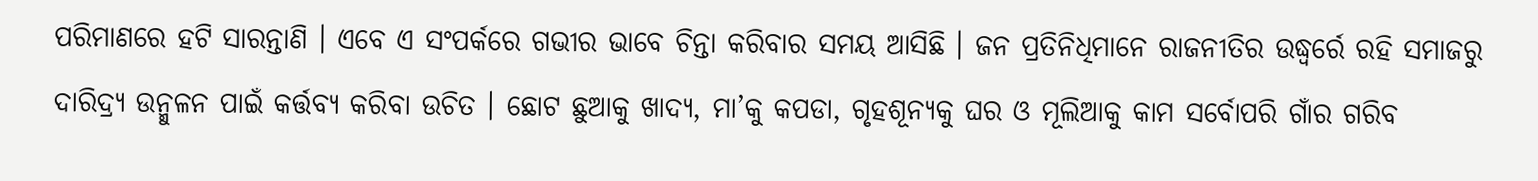ପରିମାଣରେ ହଟି ସାରନ୍ତାଣି । ଏବେ ଏ ସଂପର୍କରେ ଗଭୀର ଭାବେ ଚିନ୍ତା କରିବାର ସମୟ ଆସିଛି । ଜନ ପ୍ରତିନିଧିମାନେ ରାଜନୀତିର ଉଦ୍ଧ୍ୱର୍ରେ ରହି ସମାଜରୁ ଦାରିଦ୍ର୍ୟ ଉନ୍ମୁଳନ ପାଇଁ କର୍ତ୍ତବ୍ୟ କରିବା ଉଚିତ । ଛୋଟ ଛୁଆକୁ ଖାଦ୍ୟ, ମା’କୁ କପଡା, ଗୃହଶୂନ୍ୟକୁ ଘର ଓ ମୂଲିଆକୁ କାମ ସର୍ବୋପରି ଗାଁର ଗରିବ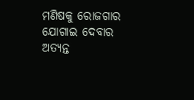ମଣିଷକୁ ରୋଜଗାର ଯୋଗାଇ ଦେବାର ଅତ୍ୟନ୍ତ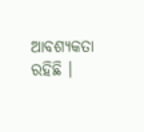ଆବଶ୍ୟକତା ରହିଛି ।